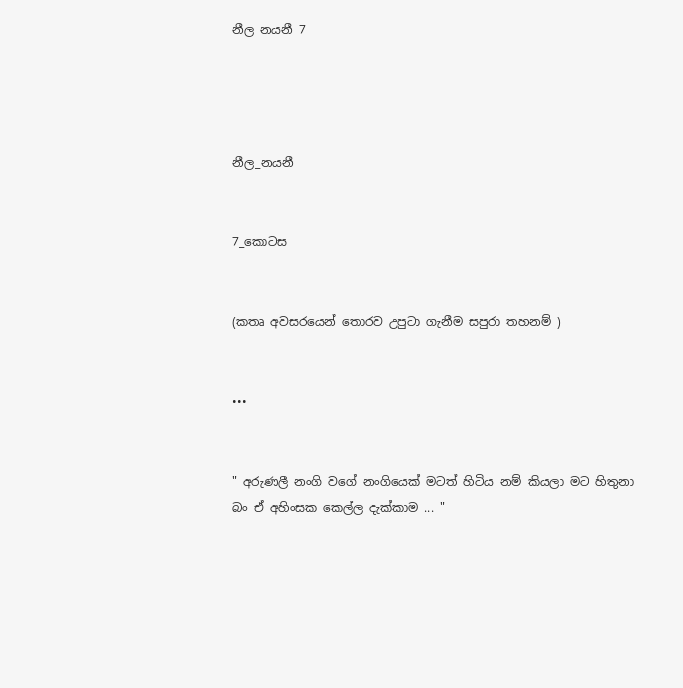නීල නයනී 7




නීල_නයනී


7_කොටස


(කතෘ අවසරයෙන් තොරව උපුටා ගැනීම සපුරා තහනම් )


•••


" අරුණලී නංගි වගේ නංගියෙක් මටත් හිටිය නම් කියලා මට හිතුනා බං ඒ අහිංසක කෙල්ල දැක්කාම ... "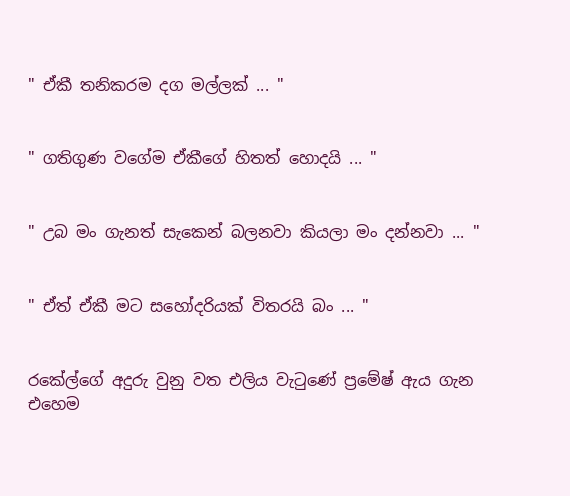" ඒකී තනිකරම දග මල්ලක් ... "


" ගතිගුණ වගේම ඒකීගේ හිතත් හොදයි ... "


" උබ මං ගැනත් සැකෙන් බලනවා කියලා මං දන්නවා ... "


" ඒත් ඒකී මට සහෝදරියක් විතරයි බං ... "


රකේල්ගේ අදුරු වුනු වත එලිය වැටුණේ ප්‍රමේෂ් ඇය ගැන එහෙම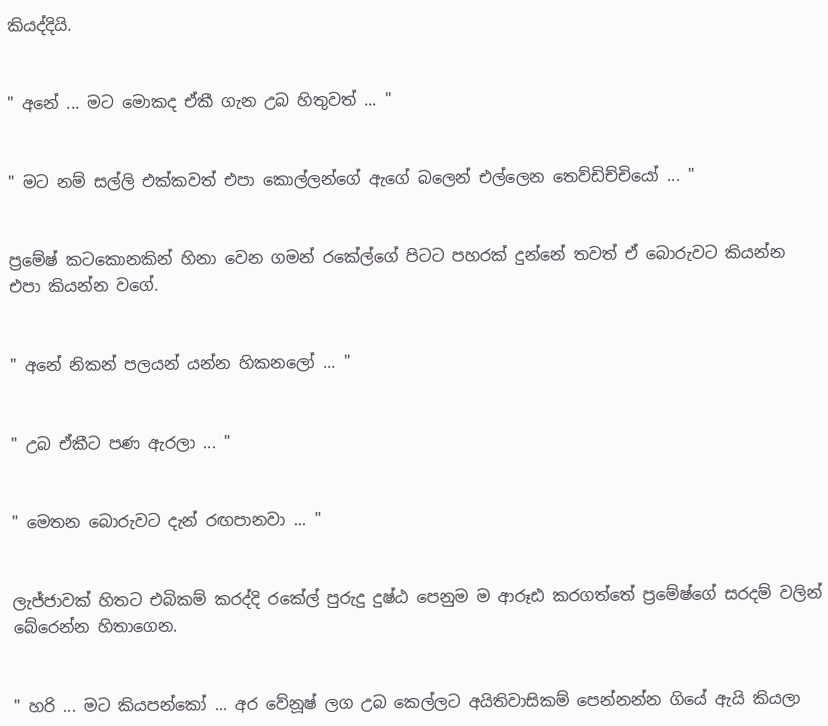කියද්දියි.


" අනේ ... මට මොකද ඒකී ගැන උබ හිතුවත් ... "


" මට නම් සල්ලි එක්කවත් එපා කොල්ලන්ගේ ඇගේ බලෙන් එල්ලෙන තෙව්ඩිච්චියෝ ... "


ප්‍රමේෂ් කටකොනකින් හිනා වෙන ගමන් රකේල්ගේ පිටට පහරක් දුන්නේ තවත් ඒ බොරුවට කියන්න එපා කියන්න වගේ.


" අනේ නිකන් පලයන් යන්න හිකනලෝ ... "


" උබ ඒකීට පණ ඇරලා ... "


" මෙතන බොරුවට දැන් රඟපානවා ... "


ලැජ්ජාවක් හිතට එබිකම් කරද්දි රකේල් පුරුදු දුෂ්ඨ පෙනුම ම ආරූඪ කරගත්තේ ප්‍රමේෂ්ගේ සරදම් වලින් බේරෙන්න හිතාගෙන.


" හරි ... මට කියපන්කෝ ... අර වේනූෂ් ලග උබ කෙල්ලට අයිතිවාසිකම් පෙන්නන්න ගියේ ඇයි කියලා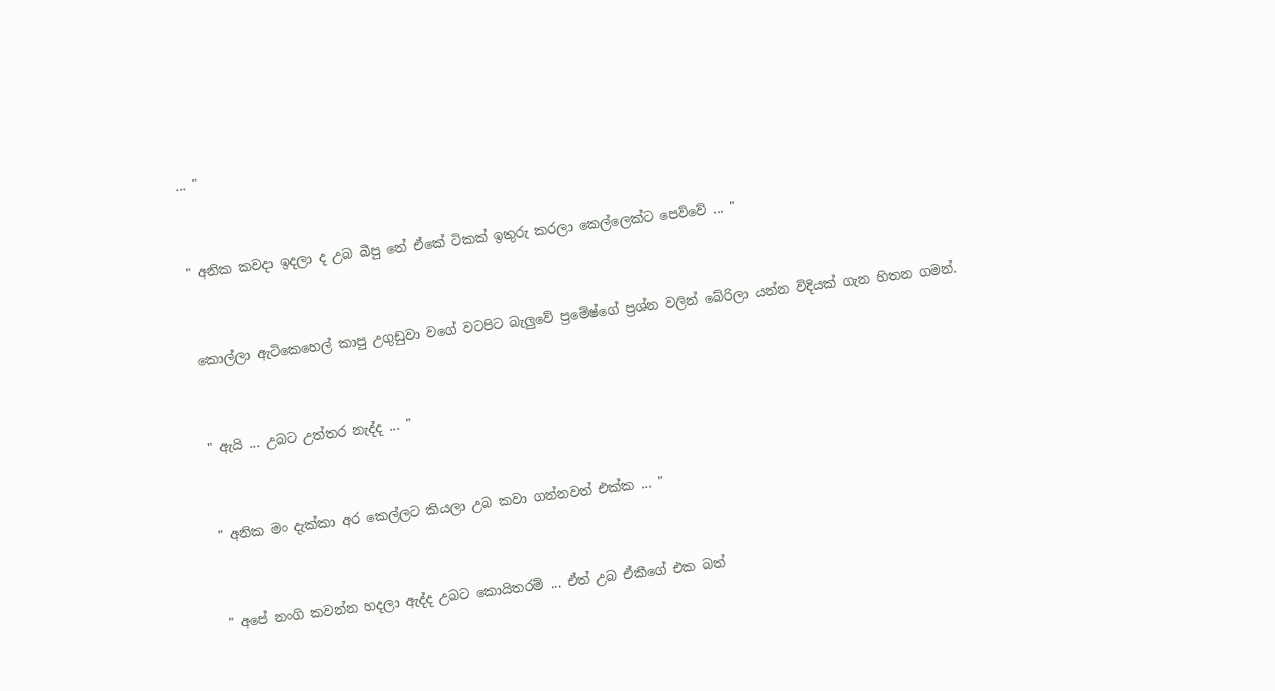... "


" අනික කවදා ඉදලා ද උබ බීපු තේ ඒකේ ටිකක් ඉතුරු කරලා කෙල්ලෙක්ට පෙව්වේ ... "


කොල්ලා ඇටිකෙහෙල් කාපු උගුඩුවා වගේ වටපිට බැලුවේ ප්‍රමේෂ්ගේ ප්‍රශ්න වලින් බේරිලා යන්න විදියක් ගැන හිතන ගමන්.


" ඇයි ... උබට උත්තර නැද්ද ... "


" අනික මං දැක්කා අර කෙල්ලට කියලා උබ කවා ගන්නවත් එක්ක ... "


" අපේ නංගි කවන්න හදලා ඇද්ද උබට කොයිතරම් ... ඒත් උබ ඒකීගේ එක බත්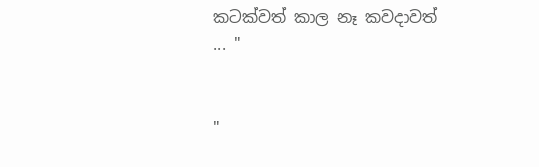කටක්වත් කාල නෑ කවදාවත් ... "


"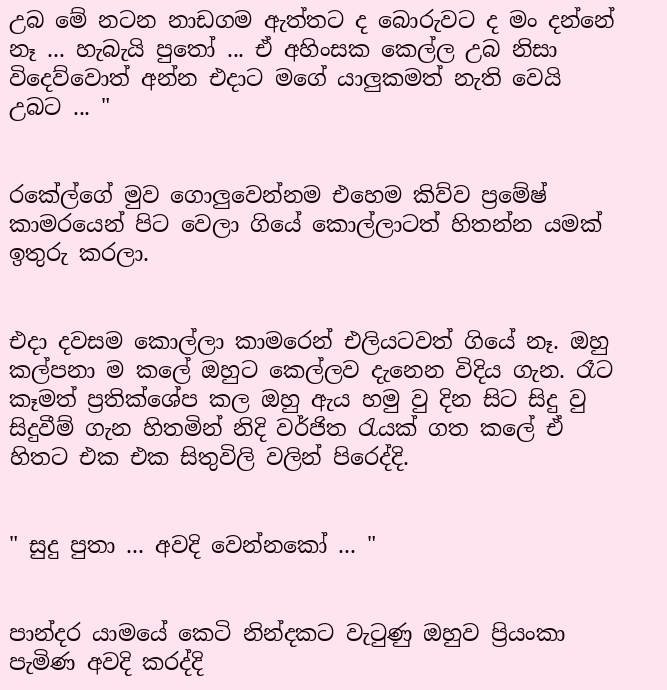උබ මේ නටන නාඩගම ඇත්තට ද බොරුවට ද මං දන්නේ නෑ ... හැබැයි පුතෝ ... ඒ අහිංසක කෙල්ල උබ නිසා විදෙව්වොත් අන්න එදාට මගේ යාලුකමත් නැති වෙයි උබට ... "


රකේල්ගේ මුව ගොලුවෙන්නම එහෙම කිව්ව ප්‍රමේෂ් කාමරයෙන් පිට වෙලා ගියේ කොල්ලාටත් හිතන්න යමක් ඉතුරු කරලා.


එදා දවසම කොල්ලා කාමරෙන් එලියටවත් ගියේ නෑ. ඔහු කල්පනා ම කලේ ඔහුට කෙල්ලව දැනෙන විදිය ගැන. රෑට කෑමත් ප්‍රතික්ශේප කල ඔහු ඇය හමු වු දින සිට සිදු වු සිදුවීම් ගැන හිතමින් නිදි වර්ජිත රැයක් ගත කලේ ඒ හිතට එක එක සිතුවිලි වලින් පිරෙද්දි.


" සුදු පුතා ... අවදි වෙන්නකෝ ... "


පාන්දර යාමයේ කෙටි නින්දකට වැටුණු ඔහුව ප්‍රියංකා පැමිණ අවදි කරද්දි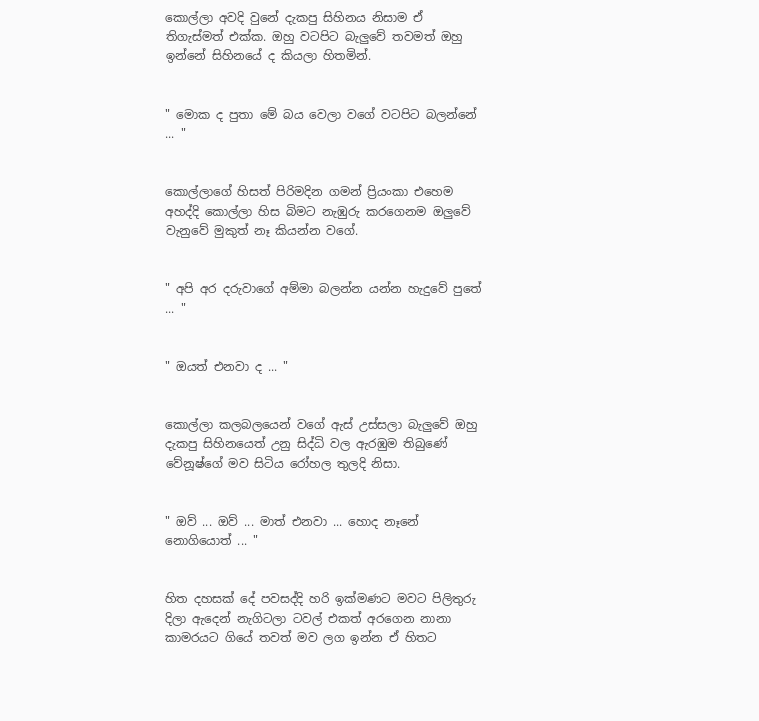කොල්ලා අවදි වුනේ දැකපු සිහිනය නිසාම ඒ තිගැස්මත් එක්ක. ඔහු වටපිට බැලුවේ තවමත් ඔහු ඉන්නේ සිහිනයේ ද කියලා හිතමින්.


" මොක ද පුතා මේ බය වෙලා වගේ වටපිට බලන්නේ ... "


කොල්ලාගේ හිසත් පිරිමදින ගමන් ප්‍රියංකා එහෙම අහද්දි කොල්ලා හිස බිමට නැඹුරු කරගෙනම ඔලුවේ වැනුවේ මුකුත් නෑ කියන්න වගේ.


" අපි අර දරුවාගේ අම්මා බලන්න යන්න හැදුවේ පුතේ ... "


" ඔයත් එනවා ද ... "


කොල්ලා කලබලයෙන් වගේ ඇස් උස්සලා බැලුවේ ඔහු දැකපු සිහිනයෙත් උනු සිද්ධි වල ඇරඹුම තිබුණේ වේනූෂ්ගේ මව සිටිය රෝහල තුලදි නිසා.


" ඔව් ... ඔව් ... මාත් එනවා ... හොද නෑනේ නොගියොත් ... "


හිත දහසක් දේ පවසද්දි හරි ඉක්මණට මවට පිලිතුරු දිලා ඇදෙන් නැගිටලා ටවල් එකත් අරගෙන නානා කාමරයට ගියේ තවත් මව ලග ඉන්න ඒ හිතට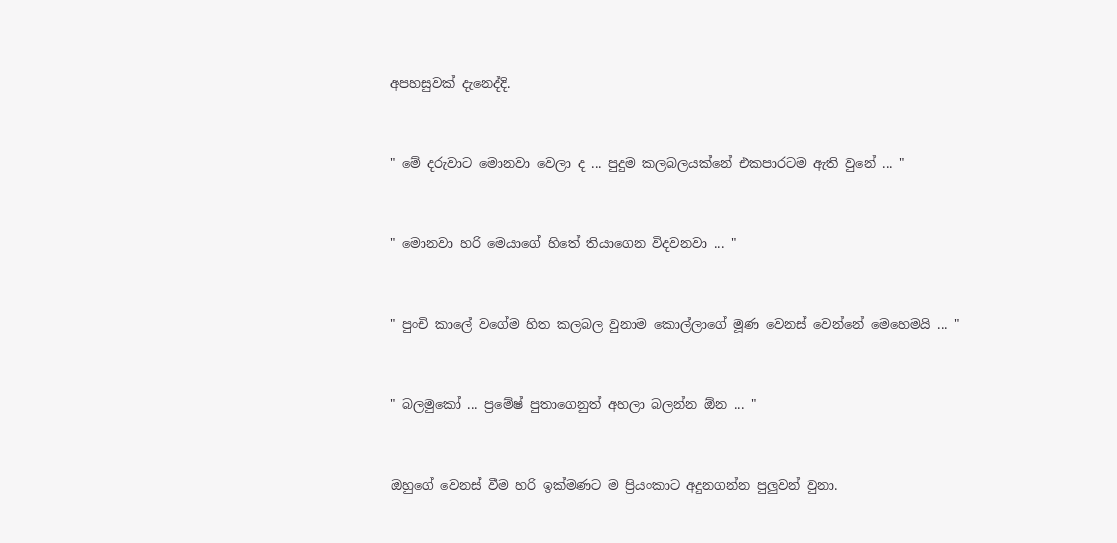අපහසුවක් දැනෙද්දි.


" මේ දරුවාට මොනවා වෙලා ද ... පුදුම කලබලයක්නේ එකපාරටම ඇති වුනේ ... "


" මොනවා හරි මෙයාගේ හිතේ තියාගෙන විදවනවා ... "


" පුංචි කාලේ වගේම හිත කලබල වුනාම කොල්ලාගේ මූණ වෙනස් වෙන්නේ මෙහෙමයි ... "


" බලමුකෝ ... ප්‍රමේෂ් පුතාගෙනුත් අහලා බලන්න ඕන ... "


ඔහුගේ වෙනස් වීම හරි ඉක්මණට ම ප්‍රියංකාට අදුනගන්න පුලුවන් වුනා.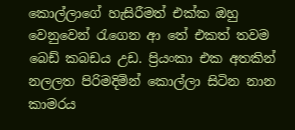කොල්ලාගේ හැසිරීමත් එක්ක ඔහු වෙනුවෙන් රැගෙන ආ තේ එකත් තවම බෙඩ් කබඩය උඩ. ප්‍රියංකා එක අතකින් නලලත පිරිමදිමින් කොල්ලා සිටින නාන කාමරය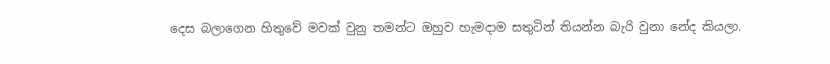දෙස බලාගෙන හිතුවේ මවක් වුනු තමන්ට ඔහුව හැමදාම සතුටින් තියන්න බැරි වුනා නේද කියලා.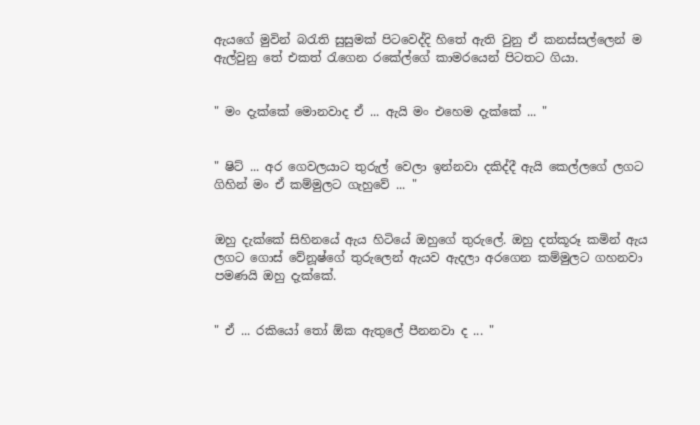ඇයගේ මුවින් බරැති සුසුමක් පිටවෙද්දි හිතේ ඇති වුනු ඒ කනස්සල්ලෙන් ම ඇල්වුනු තේ එකත් රැගෙන රකේල්ගේ කාමරයෙන් පිටතට ගියා.


" මං දැක්කේ මොනවාද ඒ ... ඇයි මං එහෙම දැක්කේ ... "


" ෂිට් ... අර ගෙවලයාට තුරුල් වෙලා ඉන්නවා දකිද්දී ඇයි කෙල්ලගේ ලගට ගිහින් මං ඒ කම්මුලට ගැහුවේ ... "


ඔහු දැක්කේ සිහිනයේ ඇය හිටියේ ඔහුගේ තුරුලේ. ඔහු දත්කූරූ කමින් ඇය ලගට ගොස් වේනූෂ්ගේ තුරුලෙන් ඇයව ඇදලා අරගෙන කම්මුලට ගහනවා පමණයි ඔහු දැක්කේ.


" ඒ ... රකියෝ තෝ ඕක ඇතුලේ පීනනවා ද ... "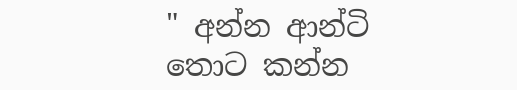" අන්න ආන්ටි තොට කන්න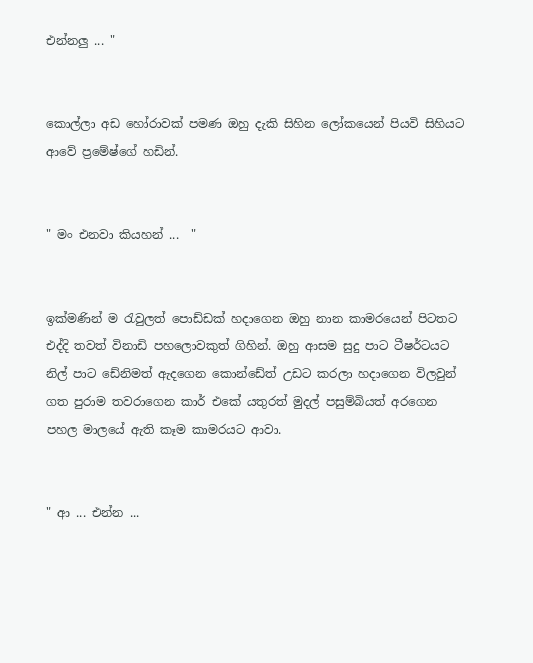එන්නලු ... "


කොල්ලා අඩ හෝරාවක් පමණ ඔහු දැකි සිහින ලෝකයෙන් පියවි සිහියට ආවේ ප්‍රමේෂ්ගේ හඩින්.


" මං එනවා කියහන් ...  "


ඉක්මණින් ම රැවුලත් පොඩ්ඩක් හදාගෙන ඔහු නාන කාමරයෙන් පිටතට එද්දි තවත් විනාඩි පහලොවකුත් ගිහින්. ඔහු ආසම සුදු පාට ටීෂර්ටයට නිල් පාට ඩේනිමත් ඇදගෙන කොන්ඩේත් උඩට කරලා හදාගෙන විලවුන් ගත පුරාම තවරාගෙන කාර් එකේ යතුරත් මුදල් පසුම්බියත් අරගෙන පහල මාලයේ ඇති කෑම කාමරයට ආවා.


" ආ ... එන්න ...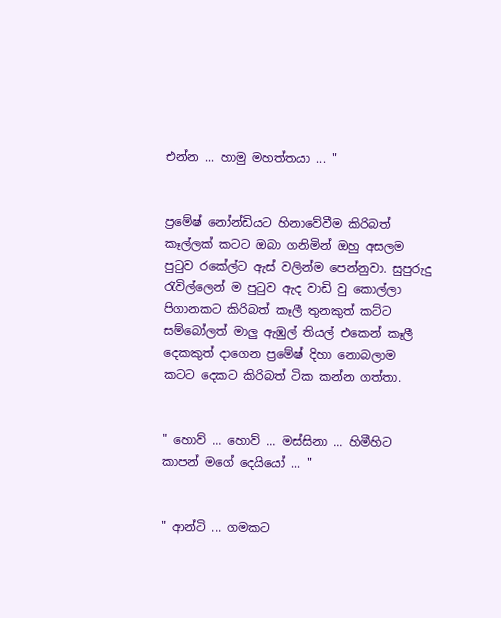එන්න ... හාමු මහත්තයා ... "


ප්‍රමේෂ් නෝන්ඩියට හිනාවේවීම කිරිබත් කෑල්ලක් කටට ඔබා ගනිමින් ඔහු අසලම පුටුව රකේල්ට ඇස් වලින්ම පෙන්නුවා. සුපුරුදු රැවිල්ලෙන් ම පුටුව ඇද වාඩි වු කොල්ලා පිගානකට කිරිබත් කෑලී තුනකුත් කට්ට සම්බෝලත් මාලු ඇඹුල් තියල් එකෙන් කෑලී දෙකකුත් දාගෙන ප්‍රමේෂ් දිහා නොබලාම කටට දෙකට කිරිබත් ටික කන්න ගත්තා.


" හොව් ... හොව් ... මස්සිනා ... හිමීහිට කාපන් මගේ දෙයියෝ ... "


" ආන්ටි ... ගමකට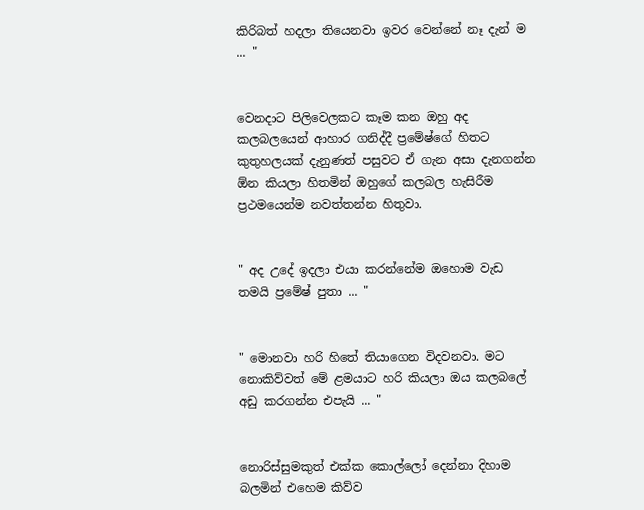කිරිබත් හදලා තියෙනවා ඉවර වෙන්නේ නෑ දැන් ම ... "


වෙනදාට පිලිවෙලකට කෑම කන ඔහු අද කලබලයෙන් ආහාර ගනිද්දී ප්‍රමේෂ්ගේ හිතට කුතුහලයක් දැනුණත් පසුවට ඒ ගැන අසා දැනගන්න ඕන කියලා හිතමින් ඔහුගේ කලබල හැසිරීම ප්‍රථමයෙන්ම නවත්තන්න හිතුවා.


" අද උදේ ඉදලා එයා කරන්නේම ඔහොම වැඩ තමයි ප්‍රමේෂ් පුතා ... "


" මොනවා හරි හිතේ තියාගෙන විදවනවා. මට නොකිව්වත් මේ ළමයාට හරි කියලා ඔය කලබලේ අඩු කරගන්න එපැයි ... "


නොරිස්සුමකුත් එක්ක කොල්ලෝ දෙන්නා දිහාම බලමින් එහෙම කිව්ව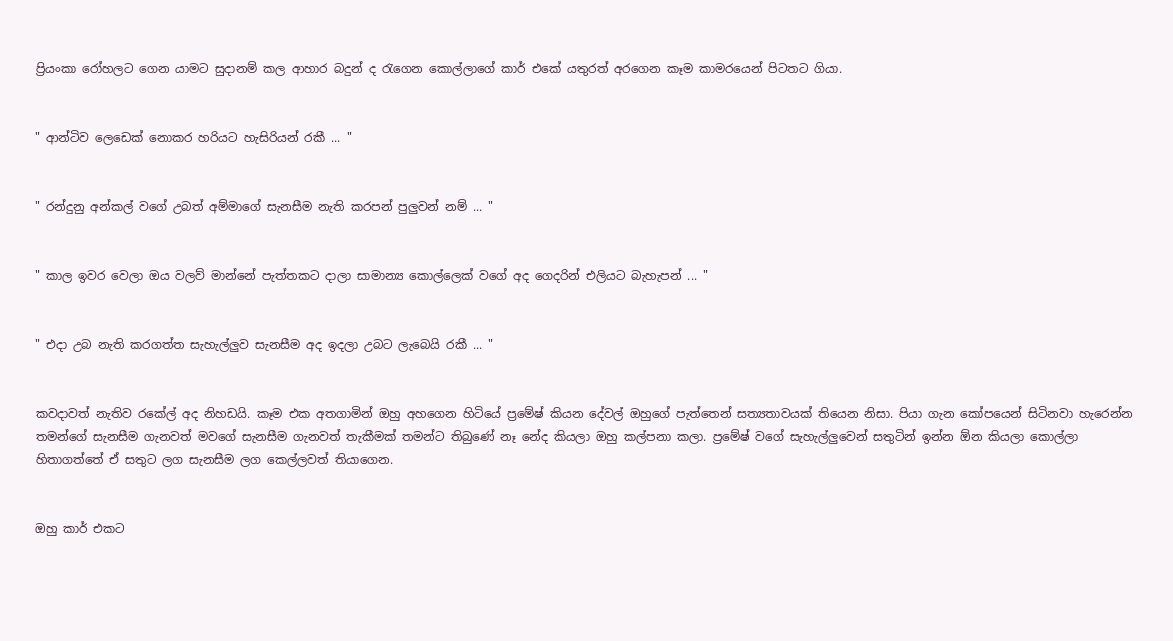ප්‍රියංකා රෝහලට ගෙන යාමට සුදානම් කල ආහාර බදුන් ද රැගෙන කොල්ලාගේ කාර් එකේ යතුරත් අරගෙන කෑම කාමරයෙන් පිටතට ගියා.


" ආන්ටිව ලෙඩෙක් නොකර හරියට හැසිරියන් රකී ... "


" රන්දුනු අන්කල් වගේ උබත් අම්මාගේ සැනසීම නැති කරපන් පුලුවන් නම් ... "


" කාල ඉවර වෙලා ඔය වලව් මාන්නේ පැත්තකට දාලා සාමාන්‍ය කොල්ලෙක් වගේ අද ගෙදරින් එලියට බැහැපන් ... "


" එදා උබ නැති කරගත්ත සැහැල්ලුව සැනසීම අද ඉදලා උබට ලැබෙයි රකී ... "


කවදාවත් නැතිව රකේල් අද නිහඩයි. කෑම එක අතගාමින් ඔහු අහගෙන හිටියේ ප්‍රමේෂ් කියන දේවල් ඔහුගේ පැත්තෙන් සත්‍යතාවයක් තියෙන නිසා. පියා ගැන කෝපයෙන් සිටිනවා හැරෙන්න තමන්ගේ සැනසීම ගැනවත් මවගේ සැනසීම ගැනවත් තැකීමක් තමන්ට තිබුණේ නෑ නේද කියලා ඔහු කල්පනා කලා. ප්‍රමේෂ් වගේ සැහැල්ලුවෙන් සතුටින් ඉන්න ඕන කියලා කොල්ලා හිතාගත්තේ ඒ සතුට ලග සැනසීම ලග කෙල්ලවත් තියාගෙන.


ඔහු කාර් එකට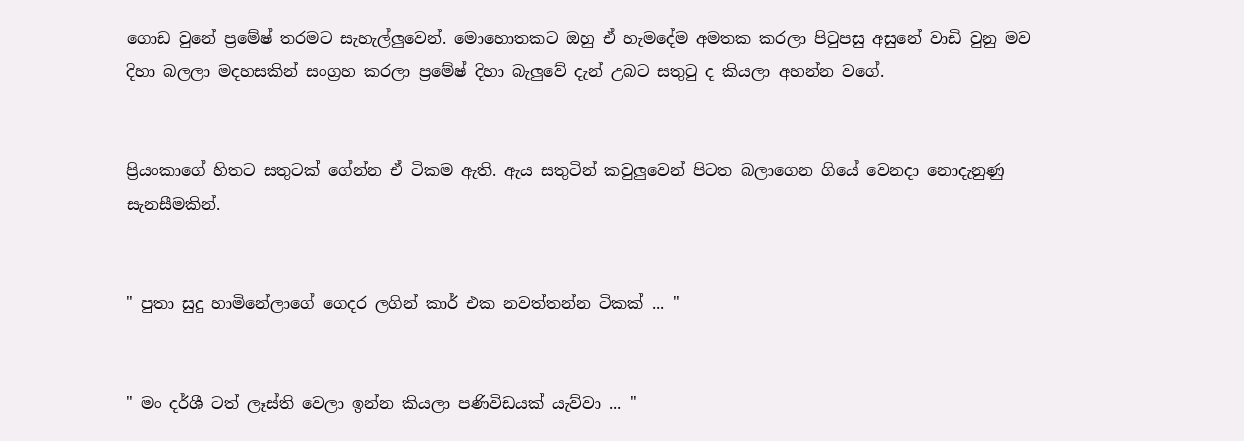ගොඩ වුනේ ප්‍රමේෂ් තරමට සැහැල්ලුවෙන්. මොහොතකට ඔහු ඒ හැමදේම අමතක කරලා පිටුපසු අසුනේ වාඩි වුනු මව දිහා බලලා මදහසකින් සංග්‍රහ කරලා ප්‍රමේෂ් දිහා බැලුවේ දැන් උබට සතුටු ද කියලා අහන්න වගේ.


ප්‍රියංකාගේ හිතට සතුටක් ගේන්න ඒ ටිකම ඇති. ඇය සතුටින් කවුලුවෙන් පිටත බලාගෙන ගියේ වෙනදා නොදැනුණු සැනසීමකින්.


" පුතා සුදු හාමිනේලාගේ ගෙදර ලගින් කාර් එක නවත්තන්න ටිකක් ... "


" මං දර්ශී ටත් ලෑස්ති වෙලා ඉන්න කියලා පණිවිඩයක් යැව්වා ... "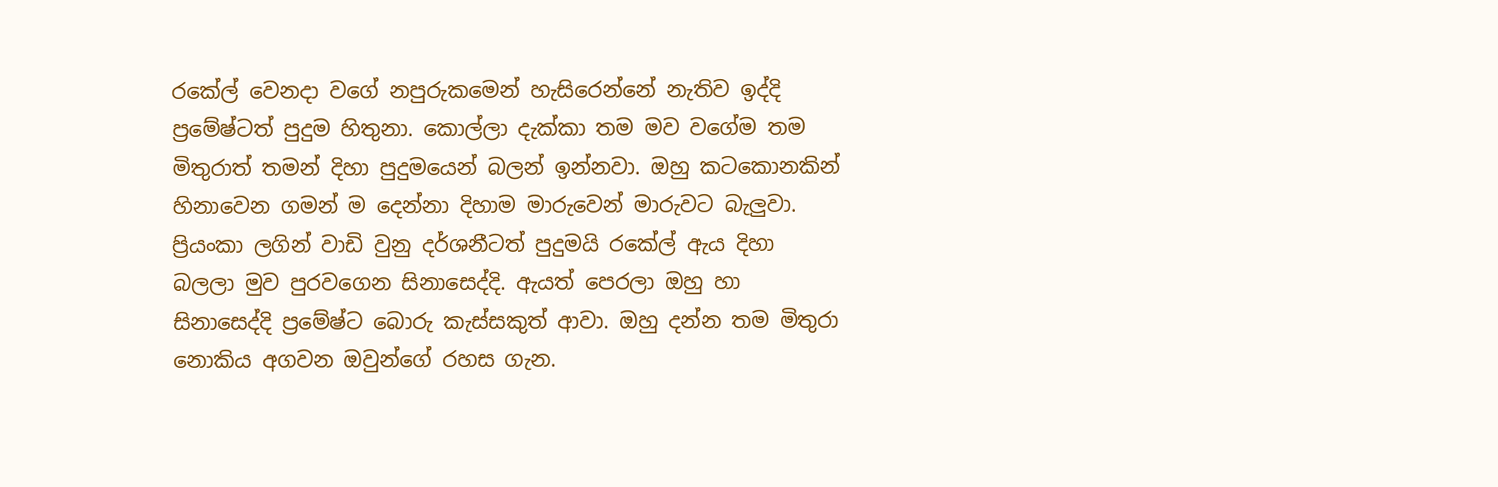රකේල් වෙනදා වගේ නපුරුකමෙන් හැසිරෙන්නේ නැතිව ඉද්දි ප්‍රමේෂ්ටත් පුදුම හිතුනා. කොල්ලා දැක්කා තම මව වගේම තම මිතුරාත් තමන් දිහා පුදුමයෙන් බලන් ඉන්නවා. ඔහු කටකොනකින් හිනාවෙන ගමන් ම දෙන්නා දිහාම මාරුවෙන් මාරුවට බැලුවා. ප්‍රියංකා ලගින් වාඩි වුනු දර්ශනීටත් පුදුමයි රකේල් ඇය දිහා බලලා මුව පුරවගෙන සිනාසෙද්දි. ඇයත් පෙරලා ඔහු හා සිනාසෙද්දි ප්‍රමේෂ්ට බොරු කැස්සකුත් ආවා. ඔහු දන්න තම මිතුරා නොකිය අගවන ඔවුන්ගේ රහස ගැන.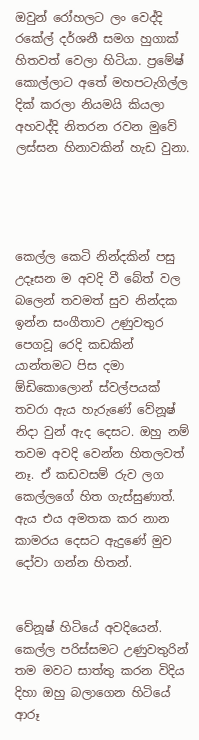ඔවුන් රෝහලට ලං වෙද්දි රකේල් දර්ශනී සමග හුගාක් හිතවත් වෙලා හිටියා. ප්‍රමේෂ් කොල්ලාට අතේ මහපටැගිල්ල දික් කරලා නියමයි කියලා අහවද්දි නිතරන රවන මුවේ ලස්සන හිනාවකින් හැඩ වුනා.




කෙල්ල කෙටි නින්දකින් පසු උදෑසන ම අවදි වී බේත් වල බලෙන් තවමත් සුව නින්දක ඉන්න සංගීතාව උණුවතුර පෙගවූ රෙදි කඩකින් යාන්තමට පිස දමා ඕඩිකොලොන් ස්වල්පයක් තවරා ඇය හැරුණේ වේනූෂ් නිදා වුන් ඇද දෙසට. ඔහු නම් තවම අවදි වෙන්න හිතලවත් නෑ. ඒ කඩවසම් රුව ලග කෙල්ලගේ හිත ගැස්සුණාත්. ඇය එය අමතක කර නාන කාමරය දෙසට ඇදුණේ මුව දෝවා ගන්න හිතන්.


වේනූෂ් හිටියේ අවදියෙන්. කෙල්ල පරිස්සමට උණුවතුරින් තම මවට සාත්තු කරන විදිය දිහා ඔහු බලාගෙන හිටියේ ආරූ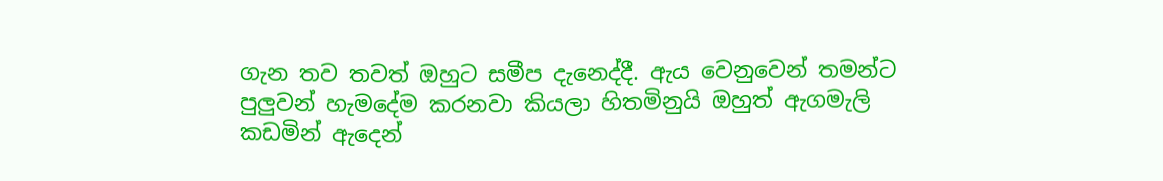ගැන තව තවත් ඔහුට සමීප දැනෙද්දී. ඇය වෙනුවෙන් තමන්ට පුලුවන් හැමදේම කරනවා කියලා හිතමිනුයි ඔහුත් ඇගමැලි කඩමින් ඇදෙන්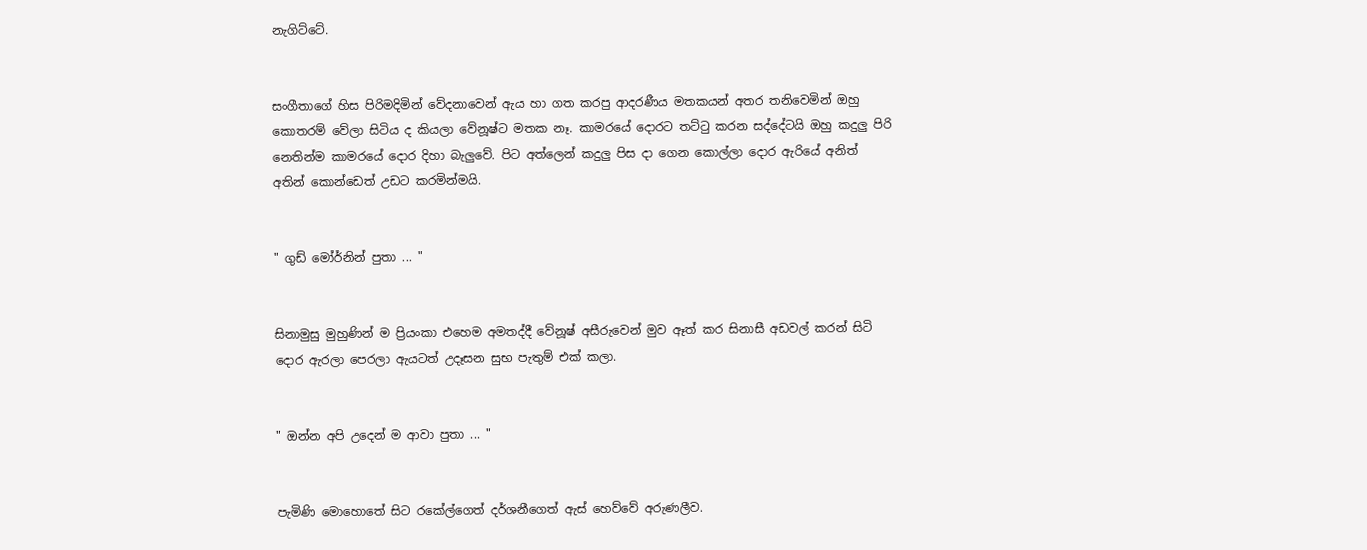නැගිට්ටේ.


සංගීතාගේ හිස පිරිමදිමින් වේදනාවෙන් ඇය හා ගත කරපු ආදරණීය මතකයන් අතර තනිවෙමින් ඔහු කොතරම් වේලා සිටිය ද කියලා වේනූෂ්ට මතක නෑ. කාමරයේ දොරට තට්ටු කරන සද්දේටයි ඔහු කදුලු පිරි නෙතින්ම කාමරයේ දොර දිහා බැලුවේ. පිට අත්ලෙන් කදුලු පිස දා ගෙන කොල්ලා දොර ඇරියේ අනිත් අතින් කොන්ඩෙත් උඩට කරමින්මයි.


" ගුඩ් මෝර්නින් පුතා ... "


සිනාමුසු මුහුණින් ම ප්‍රියංකා එහෙම අමතද්දී වේනූෂ් අසීරුවෙන් මුව ඈත් කර සිනාසී අඩවල් කරන් සිටි දොර ඇරලා පෙරලා ඇයටත් උදෑසන සුභ පැතුම් එක් කලා.


" ඔන්න අපි උදෙන් ම ආවා පුතා ... "


පැමිණි මොහොතේ සිට රකේල්ගෙත් දර්ශනීගෙත් ඇස් හෙව්වේ අරුණලීව.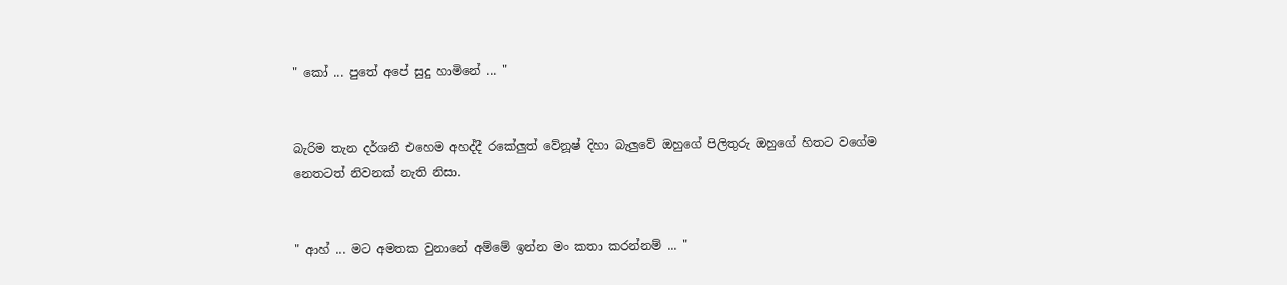" කෝ ... පුතේ අපේ සුදු හාමිනේ ... "


බැරිම තැන දර්ශනී එහෙම අහද්දී රකේලුත් වේනූෂ් දිහා බැලුවේ ඔහුගේ පිලිතුරු ඔහුගේ හිතට වගේම නෙතටත් නිවනක් නැති නිසා.


" ආහ් ... මට අමතක වුනානේ අම්මේ ඉන්න මං කතා කරන්නම් ... "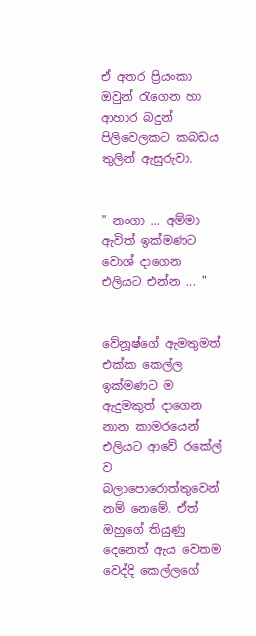ඒ අතර ප්‍රියංකා ඔවුන් රැගෙන හා ආහාර බදුන් පිලිවෙලකට කබඩය තුලින් ඇසුරුවා.


" නංගා ... අම්මා ඇවිත් ඉක්මණට වොශ් දාගෙන එලියට එන්න ... "


වේනූෂ්ගේ ඇමතුමත් එක්ක කෙල්ල ඉක්මණට ම ඇදුමකුත් දාගෙන නාන කාමරයෙන් එලියට ආවේ රකේල් ව බලාපොරොත්තුවෙන් නම් නෙමේ. ඒත් ඔහුගේ තියුණු දෙනෙත් ඇය වෙතම වෙද්දි කෙල්ලගේ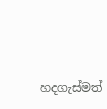හදගැස්මත්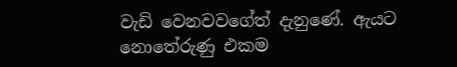වැඩි වෙනවවගේත් දැනුණේ. ඇයට නොතේරුණු එකම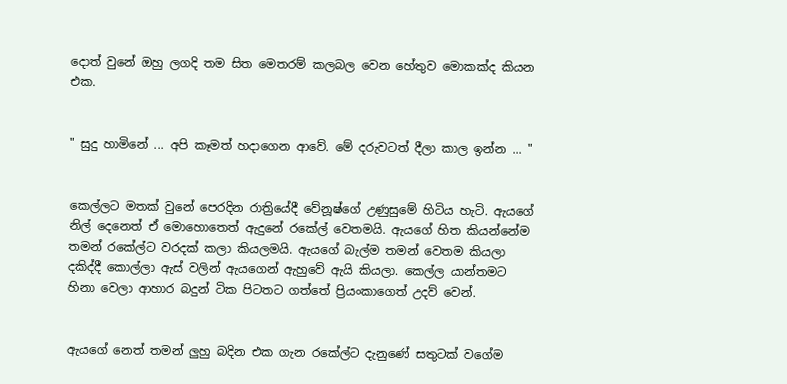දොත් වුනේ ඔහු ලගදි තම සිත මෙතරම් කලබල වෙන හේතුව මොකක්ද කියන එක.


" සුදු හාමිනේ ... අපි කෑමත් හදාගෙන ආවේ. මේ දරුවටත් දීලා කාල ඉන්න ... "


කෙල්ලට මතක් වුනේ පෙරදින රාත්‍රියේදී වේනූෂ්ගේ උණුසුමේ හිටිය හැටි. ඇයගේ නිල් දෙනෙත් ඒ මොහොතෙත් ඇදුනේ රකේල් වෙතමයි. ඇයගේ හිත කියන්නේම තමන් රකේල්ට වරදක් කලා කියලමයි. ඇයගේ බැල්ම තමන් වෙතම කියලා දකිද්දී කොල්ලා ඇස් වලින් ඇයගෙන් ඇහුවේ ඇයි කියලා. කෙල්ල යාන්තමට හිනා වෙලා ආහාර බදුන් ටික පිටතට ගත්තේ ප්‍රියංකාගෙත් උදව් වෙන්.


ඇයගේ නෙත් තමන් ලුහු බදින එක ගැන රකේල්ට දැනුණේ සතුටක් වගේම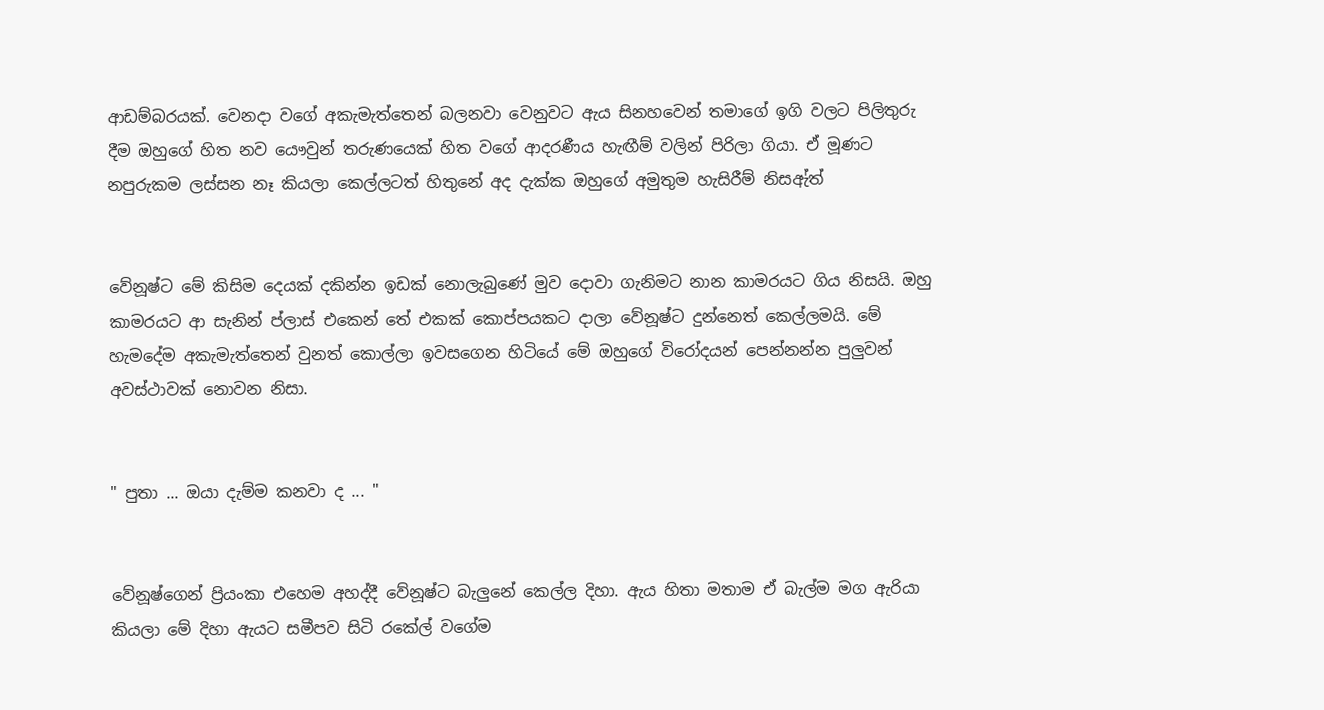ආඩම්බරයක්. වෙනදා වගේ අකැමැත්තෙන් බලනවා වෙනුවට ඇය සිනහවෙන් තමාගේ ඉගි වලට පිලිතුරු දීම ඔහුගේ හිත නව යෞවුන් තරුණයෙක් හිත වගේ ආදරණීය හැඟීම් වලින් පිරිලා ගියා. ඒ මූණට නපුරුකම ලස්සන නෑ කියලා කෙල්ලටත් හිතුනේ අද දැක්ක ඔහුගේ අමුතුම හැසිරීම් නිසඇ්ත්


වේනූෂ්ට මේ කිසිම දෙයක් දකින්න ඉඩක් නොලැබුණේ මුව දොවා ගැනිමට නාන කාමරයට ගිය නිසයි. ඔහු කාමරයට ආ සැනින් ප්ලාස් එකෙන් තේ එකක් කොප්පයකට දාලා වේනූෂ්ට දුන්නෙත් කෙල්ලමයි. මේ හැමදේම අකැමැත්තෙන් වුනත් කොල්ලා ඉවසගෙන හිටියේ මේ ඔහුගේ විරෝදයන් පෙන්නන්න පුලුවන් අවස්ථාවක් නොවන නිසා.


" පුතා ... ඔයා දැම්ම කනවා ද ... "


වේනූෂ්ගෙන් ප්‍රියංකා එහෙම අහද්දී වේනූෂ්ට බැලුනේ කෙල්ල දිහා. ඇය හිතා මතාම ඒ බැල්ම මග ඇරියා කියලා මේ දිහා ඇයට සමීපව සිටි රකේල් වගේම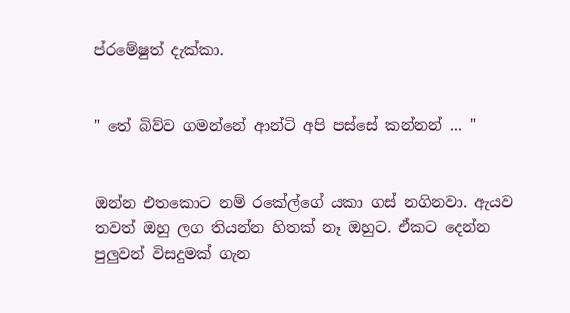ප්රමේෂුත් දැක්කා.


" තේ බිව්ව ගමන්නේ ආන්ටි අපි පස්සේ කන්නන් ... "


ඔන්න එතකොට නම් රකේල්ගේ යකා ගස් නගිනවා. ඇයව තවත් ඔහු ලග තියන්න හිතක් නෑ ඔහුට. ඒකට දෙන්න පුලුවන් විසදුමක් ගැන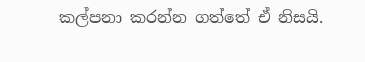කල්පනා කරන්න ගත්තේ ඒ නිසයි.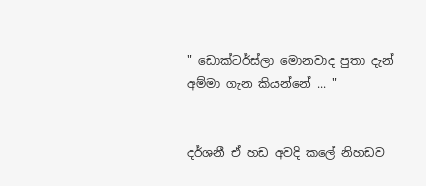" ඩොක්ටර්ස්ලා මොනවාද පුතා දැන් අම්මා ගැන කියන්නේ ... "


දර්ශනී ඒ හඩ අවදි කලේ නිහඩව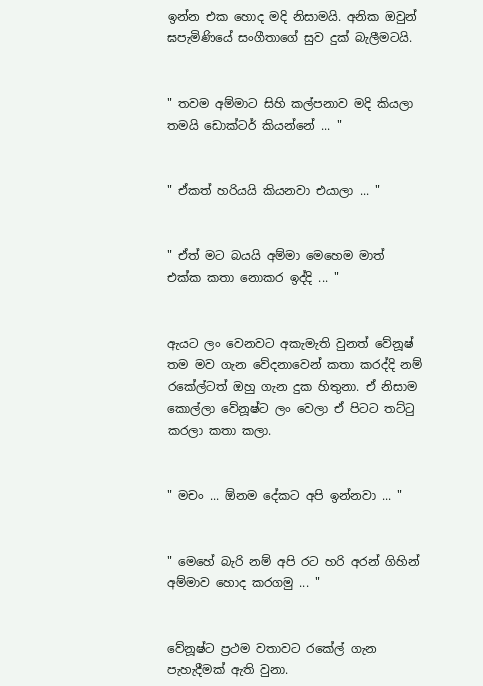ඉන්න එක හොද මදි නිසාමයි. අනික ඔවුන් ඝපැමිණියේ සංගීතාගේ සුව දුක් බැලීමටයි.


" තවම අම්මාට සිහි කල්පනාව මදි කියලා තමයි ඩොක්ටර් කියන්නේ ... "


" ඒකත් හරියයි කියනවා එයාලා ... "


" ඒත් මට බයයි අම්මා මෙහෙම මාත් එක්ක කතා නොකර ඉද්දි ... "


ඇයට ලං වෙනවට අකැමැති වුනත් වේනූෂ් තම මව ගැන වේදනාවෙන් කතා කරද්දි නම් රකේල්ටත් ඔහු ගැන දුක හිතුනා. ඒ නිසාම කොල්ලා වේනූෂ්ට ලං වෙලා ඒ පිටට තට්ටු කරලා කතා කලා.


" මචං ... ඕනම දේකට අපි ඉන්නවා ... "


" මෙහේ බැරි නම් අපි රට හරි අරන් ගිහින් අම්මාව හොද කරගමු ... "


වේනූෂ්ට ප්‍රථම වතාවට රකේල් ගැන පැහැදීමක් ඇති වුනා.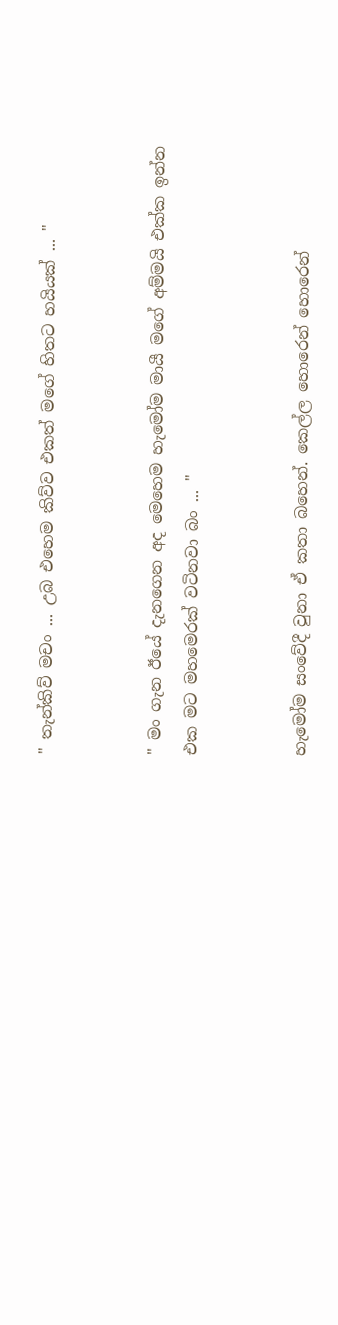" තැන්කිව් මචං ... උබ එහෙම කිව්ව එකත් මගේ හිතට හයියක් ... "


" මං ගැන ඊයේ දැනගෙන අද මෙහෙම හැමෝම මායී මගේ අම්මයි එක්ක ඉන්න එක මට මහමෙරක් වටිනවා බං ... "


හැමෝම සංවේදී වුනා ඒ කතා බහෙන්. කෙල්ල හොරෙන් හොරෙන්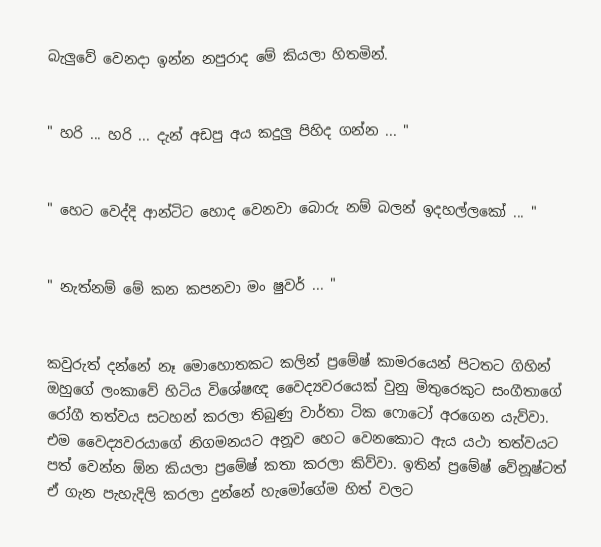බැලුවේ වෙනදා ඉන්න නපුරාද මේ කියලා හිතමින්.


" හරි ... හරි ... දැන් අඩපු අය කදුලු පිහිද ගන්න ... "


" හෙට වෙද්දි ආන්ටිට හොද වෙනවා බොරු නම් බලන් ඉදහල්ලකෝ ... "


" නැත්නම් මේ කන කපනවා මං ෂුවර් ... "


කවුරුත් දන්නේ නෑ මොහොතකට කලින් ප්‍රමේෂ් කාමරයෙන් පිටතට ගිහින් ඔහුගේ ලංකාවේ හිටිය විශේෂඥ වෛද්‍යවරයෙක් වුනු මිතුරෙකුට සංගීතාගේ රෝගී තත්වය සටහන් කරලා තිබුණු වාර්තා ටික ෆොටෝ අරගෙන යැව්වා. එම වෛද්‍යවරයාගේ නිගමනයට අනූව හෙට වෙනකොට ඇය යථා තත්වයට පත් වෙන්න ඕන කියලා ප්‍රමේෂ් කතා කරලා කිව්වා. ඉතින් ප්‍රමේෂ් වේනූෂ්ටත් ඒ ගැන පැහැදිලි කරලා දුන්නේ හැමෝගේම හිත් වලට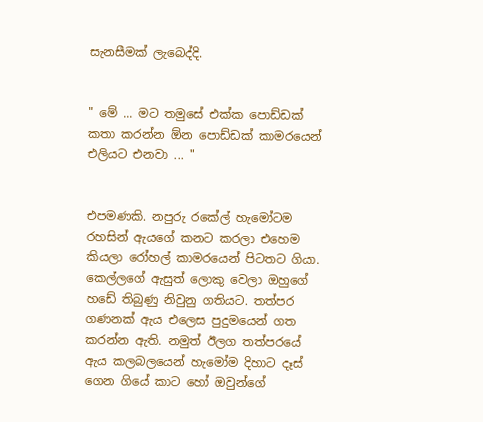සැනසීමක් ලැබෙද්දි.


" මේ ... මට තමුසේ එක්ක පොඩ්ඩක් කතා කරන්න ඕන පොඩ්ඩක් කාමරයෙන් එලියට එනවා ... "


එපමණකි. නපුරු රකේල් හැමෝටම රහසින් ඇයගේ කනට කරලා එහෙම කියලා රෝහල් කාමරයෙන් පිටතට ගියා. කෙල්ලගේ ඇසුත් ලොකු වෙලා ඔහුගේ හඩේ තිබුණු නිවුනු ගතියට. තත්පර ගණනක් ඇය එලෙස පුදුමයෙන් ගත කරන්න ඇති. නමුත් ඊලග තත්පරයේ ඇය කලබලයෙන් හැමෝම දිහාට දෑස් ගෙන ගියේ කාට හෝ ඔවුන්ගේ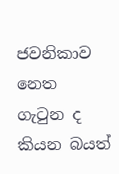ජවනිකාව නෙත ගැටුන ද කියන බයත්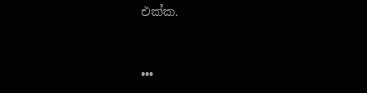එක්ක.


•••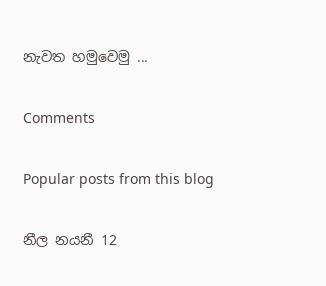නැවත හමුවෙමු ...

Comments

Popular posts from this blog

නීල නයනී 12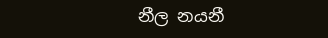නීල නයනී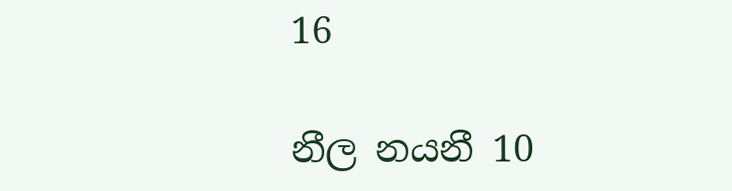16

නීල නයනී 10